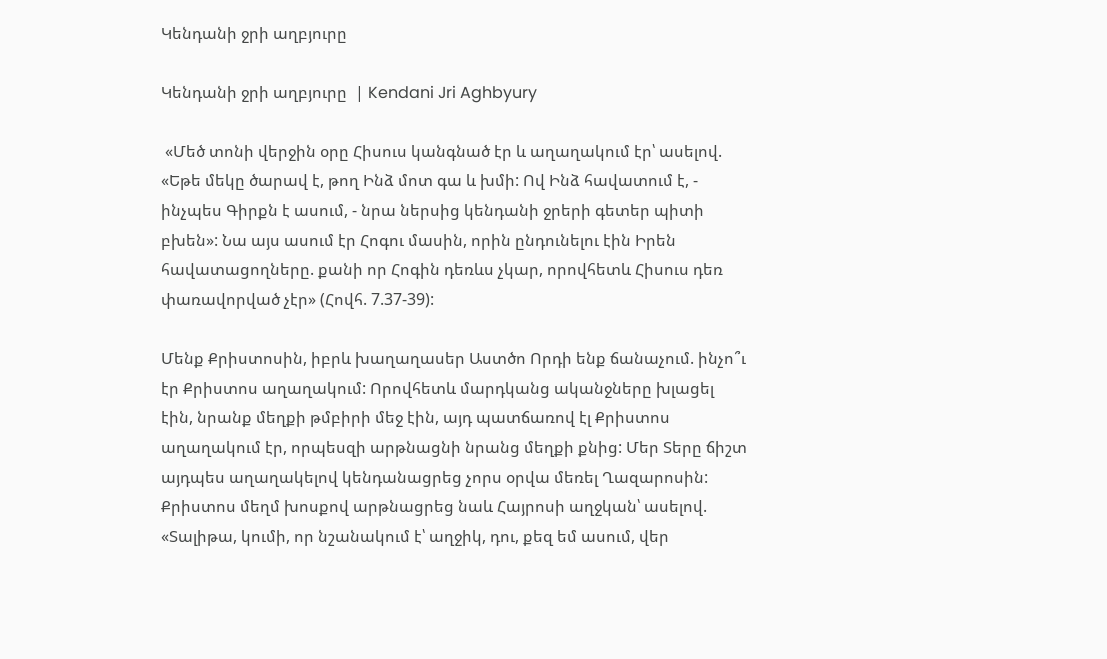Կենդանի ջրի աղբյուրը

Կենդանի ջրի աղբյուրը  | Kendani Jri Aghbyury

 «Մեծ տոնի վերջին օրը Հիսուս կանգնած էր և աղաղակում էր՝ ասելով. «Եթե մեկը ծարավ է, թող Ինձ մոտ գա և խմի: Ով Ինձ հավատում է, - ինչպես Գիրքն է ասում, - նրա ներսից կենդանի ջրերի գետեր պիտի բխեն»: Նա այս ասում էր Հոգու մասին, որին ընդունելու էին Իրեն հավատացողները. քանի որ Հոգին դեռևս չկար, որովհետև Հիսուս դեռ փառավորված չէր» (Հովհ. 7.37-39):

Մենք Քրիստոսին, իբրև խաղաղասեր Աստծո Որդի ենք ճանաչում. ինչո՞ւ էր Քրիստոս աղաղակում: Որովհետև մարդկանց ականջները խլացել էին, նրանք մեղքի թմբիրի մեջ էին, այդ պատճառով էլ Քրիստոս աղաղակում էր, որպեսզի արթնացնի նրանց մեղքի քնից: Մեր Տերը ճիշտ այդպես աղաղակելով կենդանացրեց չորս օրվա մեռել Ղազարոսին: Քրիստոս մեղմ խոսքով արթնացրեց նաև Հայրոսի աղջկան՝ ասելով. «Տալիթա, կումի, որ նշանակում է՝ աղջիկ, դու, քեզ եմ ասում, վեր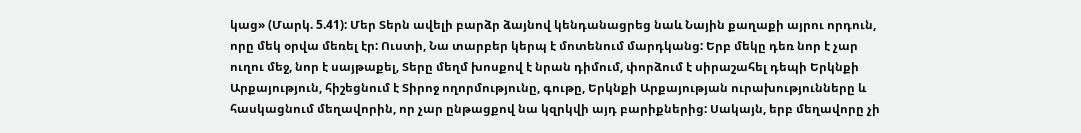կաց» (Մարկ. 5.41): Մեր Տերն ավելի բարձր ձայնով կենդանացրեց նաև Նային քաղաքի այրու որդուն, որը մեկ օրվա մեռել էր: Ուստի, Նա տարբեր կերպ է մոտենում մարդկանց: Երբ մեկը դեռ նոր է չար ուղու մեջ, նոր է սայթաքել, Տերը մեղմ խոսքով է նրան դիմում, փորձում է սիրաշահել դեպի Երկնքի Արքայություն, հիշեցնում է Տիրոջ ողորմությունը, գութը, Երկնքի Արքայության ուրախությունները և հասկացնում մեղավորին, որ չար ընթացքով նա կզրկվի այդ բարիքներից: Սակայն, երբ մեղավորը չի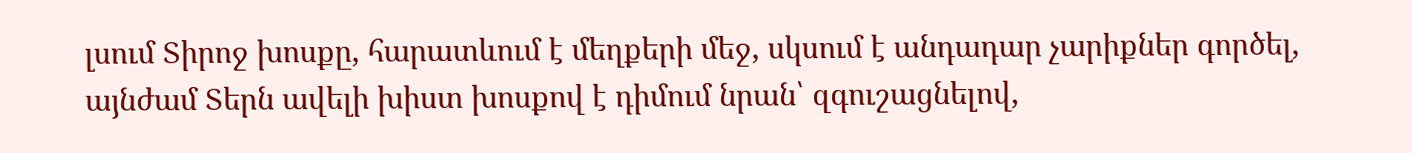լսում Տիրոջ խոսքը, հարատևում է մեղքերի մեջ, սկսում է անդադար չարիքներ գործել, այնժամ Տերն ավելի խիստ խոսքով է դիմում նրան՝ զգուշացնելով,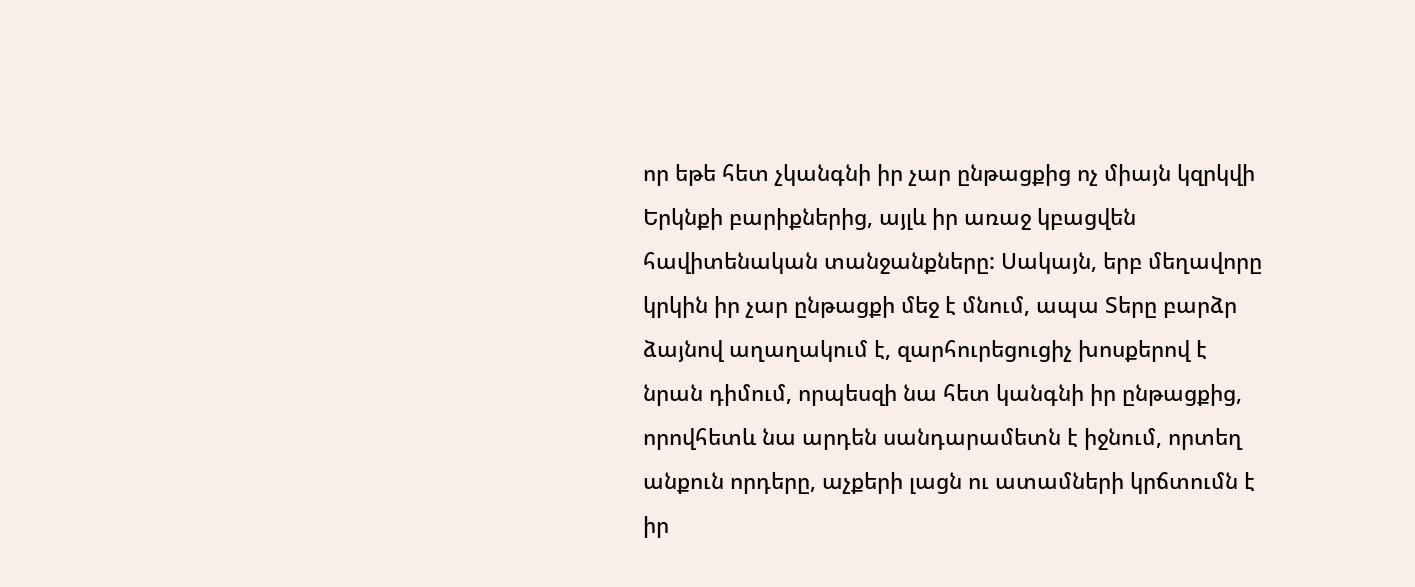որ եթե հետ չկանգնի իր չար ընթացքից ոչ միայն կզրկվի Երկնքի բարիքներից, այլև իր առաջ կբացվեն հավիտենական տանջանքները: Սակայն, երբ մեղավորը կրկին իր չար ընթացքի մեջ է մնում, ապա Տերը բարձր ձայնով աղաղակում է, զարհուրեցուցիչ խոսքերով է նրան դիմում, որպեսզի նա հետ կանգնի իր ընթացքից, որովհետև նա արդեն սանդարամետն է իջնում, որտեղ անքուն որդերը, աչքերի լացն ու ատամների կրճտումն է իր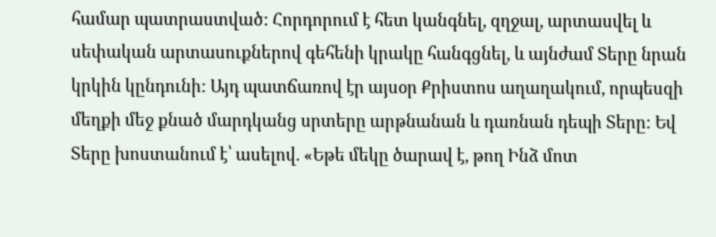համար պատրաստված: Հորդորում է հետ կանգնել, զղջալ, արտասվել և սեփական արտասուքներով գեհենի կրակը հանգցնել, և այնժամ Տերը նրան կրկին կընդունի: Այդ պատճառով էր այսօր Քրիստոս աղաղակում, որպեսզի մեղքի մեջ քնած մարդկանց սրտերը արթնանան և դառնան դեպի Տերը: Եվ Տերը խոստանում է՝ ասելով. «Եթե մեկը ծարավ է, թող Ինձ մոտ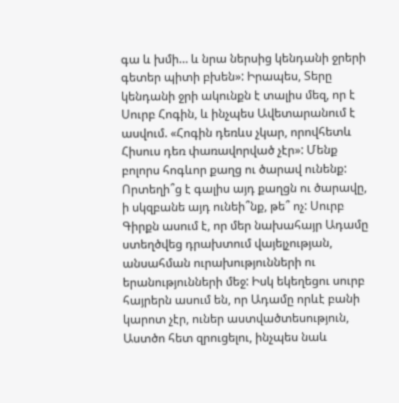գա և խմի… և նրա ներսից կենդանի ջրերի գետեր պիտի բխեն»: Իրապես, Տերը կենդանի ջրի ակունքն է տալիս մեզ, որ է Սուրբ Հոգին, և ինչպես Ավետարանում է ասվում. «Հոգին դեռևս չկար, որովհետև Հիսուս դեռ փառավորված չէր»: Մենք բոլորս հոգևոր քաղց ու ծարավ ունենք: Որտեղի՞ց է գալիս այդ քաղցն ու ծարավը, ի սկզբանե այդ ունեի՞նք, թե՞ ոչ: Սուրբ Գիրքն ասում է, որ մեր նախահայր Ադամը ստեղծվեց դրախտում վայելչության, անսահման ուրախությունների ու երանությունների մեջ: Իսկ եկեղեցու սուրբ հայրերն ասում են, որ Ադամը որևէ բանի կարոտ չէր, ուներ աստվածտեսություն, Աստծո հետ զրուցելու, ինչպես նաև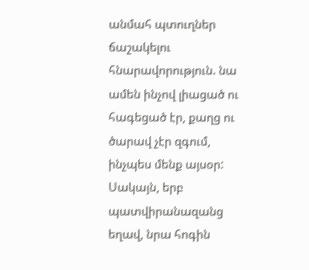անմահ պտուղներ ճաշակելու հնարավորություն. նա ամեն ինչով լիացած ու հագեցած էր, քաղց ու ծարավ չէր զգում, ինչպես մենք այսօր: Սակայն, երբ պատվիրանազանց եղավ, նրա հոգին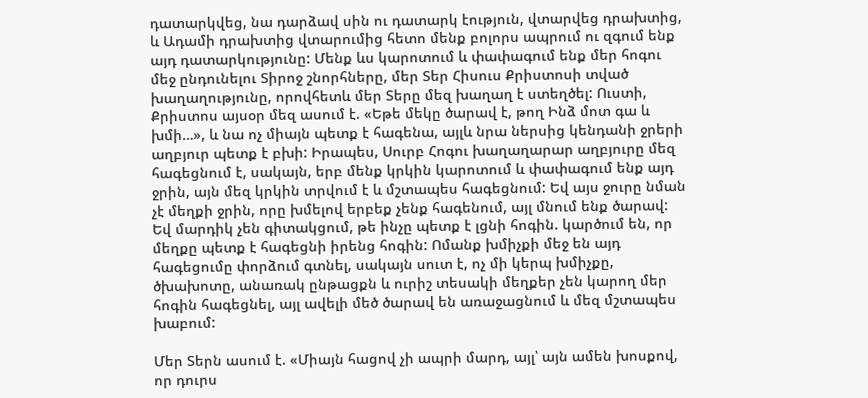դատարկվեց, նա դարձավ սին ու դատարկ էություն, վտարվեց դրախտից, և Ադամի դրախտից վտարումից հետո մենք բոլորս ապրում ու զգում ենք այդ դատարկությունը: Մենք ևս կարոտում և փափագում ենք մեր հոգու մեջ ընդունելու Տիրոջ շնորհները, մեր Տեր Հիսուս Քրիստոսի տված խաղաղությունը, որովհետև մեր Տերը մեզ խաղաղ է ստեղծել: Ուստի, Քրիստոս այսօր մեզ ասում է. «Եթե մեկը ծարավ է, թող Ինձ մոտ գա և խմի…», և նա ոչ միայն պետք է հագենա, այլև նրա ներսից կենդանի ջրերի աղբյուր պետք է բխի: Իրապես, Սուրբ Հոգու խաղաղարար աղբյուրը մեզ հագեցնում է, սակայն, երբ մենք կրկին կարոտում և փափագում ենք այդ ջրին, այն մեզ կրկին տրվում է և մշտապես հագեցնում: Եվ այս ջուրը նման չէ մեղքի ջրին, որը խմելով երբեք չենք հագենում, այլ մնում ենք ծարավ: Եվ մարդիկ չեն գիտակցում, թե ինչը պետք է լցնի հոգին. կարծում են, որ մեղքը պետք է հագեցնի իրենց հոգին: Ոմանք խմիչքի մեջ են այդ հագեցումը փորձում գտնել, սակայն սուտ է, ոչ մի կերպ խմիչքը, ծխախոտը, անառակ ընթացքն և ուրիշ տեսակի մեղքեր չեն կարող մեր հոգին հագեցնել, այլ ավելի մեծ ծարավ են առաջացնում և մեզ մշտապես խաբում:

Մեր Տերն ասում է. «Միայն հացով չի ապրի մարդ, այլ՝ այն ամեն խոսքով, որ դուրս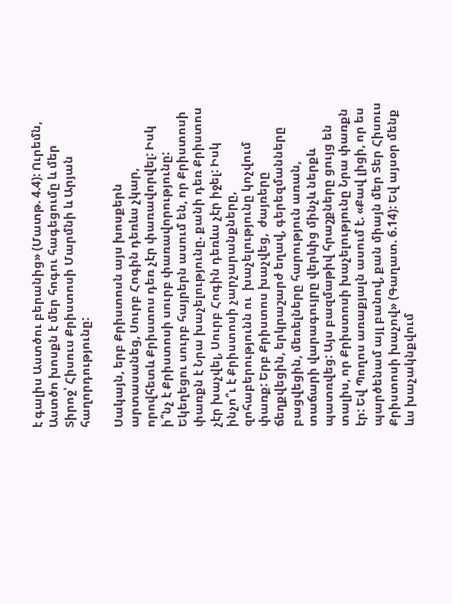է գալիս Աստծու բերանից» (Մատթ. 4.4): Ուրեմն, Աստծո խոսքն է մեր հոգու հագեցումը և մեր Տիրոջ՝ Հիսուս Քրիստոսի Մարմնի և Արյան հաղորդությունը:

Սակայն, երբ Քրիստոսն այս խոսքերն արտասանեց, Սուրբ Հոգին դեռևս չկար, որովհետև Քրիստոս դեռ չէր փառավորվել: Իսկ ի՞նչ է Քրիստոսի սուրբ փառավորությունը: Եկեղեցու սուրբ հայրերն ասում են, որ Քրիստոսի փառքն է Նրա խաչելությունը. քանի դեռ Քրիստոս չէր խաչվել, Սուրբ Հոգին դեռևս չէր իջել: Իսկ ինչո՞ւ է Քրիստոսի չարչարանքները, զոհաբերությունն ու  խաչելությունը կոչվում փառք: Երբ Քրիստոս խաչվեց,  ժայռերը ճեղքվեցին, երկրաշարժ եղավ, գերեզմանները բացվեցին, մեռելները հարություն առան, տաճարի վարագույրը վերևից մինչև ներքև պատռվեց: Այս բազմաթիվ հրաշքները ցույց են տալիս, որ Քրիստոսի խաչելությունը Նրա փառքն էր: Եվ Պողոս առաքյալն ասում է. «Քավ լիցի, որ ես պարծենամ այլ բանով, քան միայն մեր Տեր Հիսուս Քրիստոսի խաչով» (Գաղատ. 6.14): Եվ այսօր մենք ևս խաչակնքվում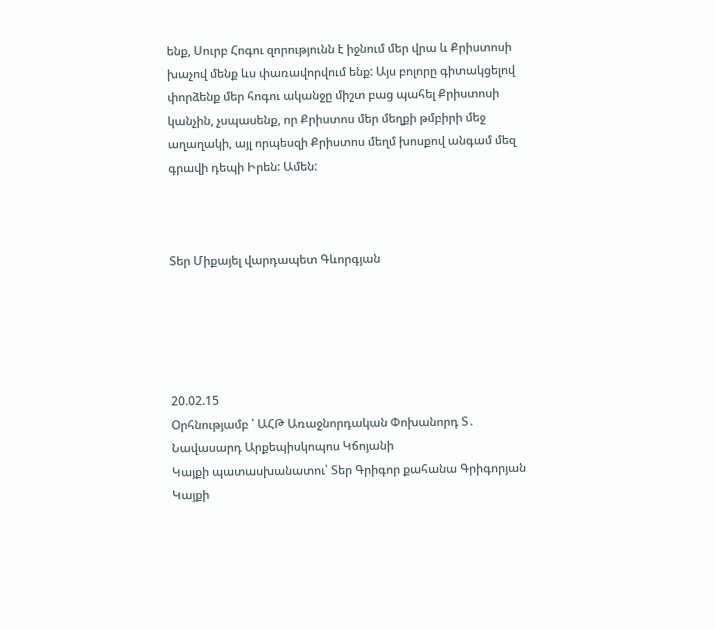ենք, Սուրբ Հոգու զորությունն է իջնում մեր վրա և Քրիստոսի խաչով մենք ևս փառավորվում ենք: Այս բոլորը գիտակցելով փորձենք մեր հոգու ականջը միշտ բաց պահել Քրիստոսի կանչին, չսպասենք, որ Քրիստոս մեր մեղքի թմբիրի մեջ աղաղակի, այլ որպեսզի Քրիստոս մեղմ խոսքով անգամ մեզ գրավի դեպի Իրեն: Ամեն:



Տեր Միքայել վարդապետ Գևորգյան





20.02.15
Օրհնությամբ ՝ ԱՀԹ Առաջնորդական Փոխանորդ Տ․ Նավասարդ Արքեպիսկոպոս Կճոյանի
Կայքի պատասխանատու՝ Տեր Գրիգոր քահանա Գրիգորյան
Կայքի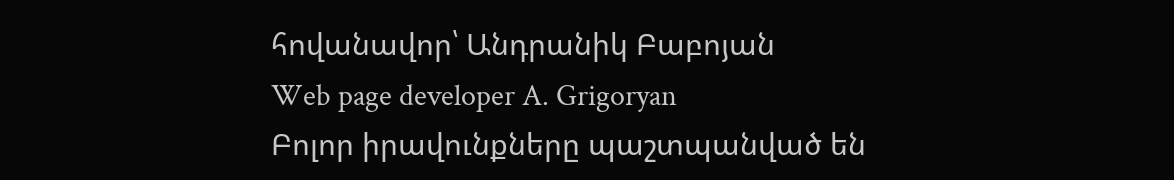հովանավոր՝ Անդրանիկ Բաբոյան
Web page developer A. Grigoryan
Բոլոր իրավունքները պաշտպանված են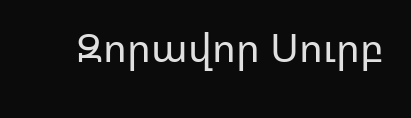Զորավոր Սուրբ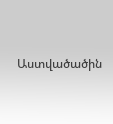Աստվածածին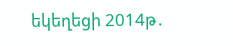եկեղեցի 2014թ․